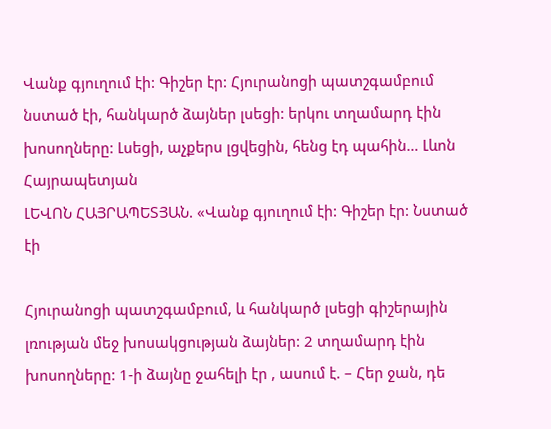Վանք գյուղում էի: Գիշեր էր: Հյուրանոցի պատշգամբում նստած էի, հանկարծ ձայներ լսեցի: երկու տղամարդ էին խոսողները: Լսեցի, աչքերս լցվեցին, հենց էդ պահին… Լևոն Հայրապետյան
ԼԵՎՈՆ ՀԱՅՐԱՊԵՏՅԱՆ. «Վանք գյուղում էի: Գիշեր էր: Նստած էի

Հյուրանոցի պատշգամբում, և հանկարծ լսեցի գիշերային լռության մեջ խոսակցության ձայներ: 2 տղամարդ էին խոսողները: 1-ի ձայնը ջահելի էր , ասում է. – Հեր ջան, դե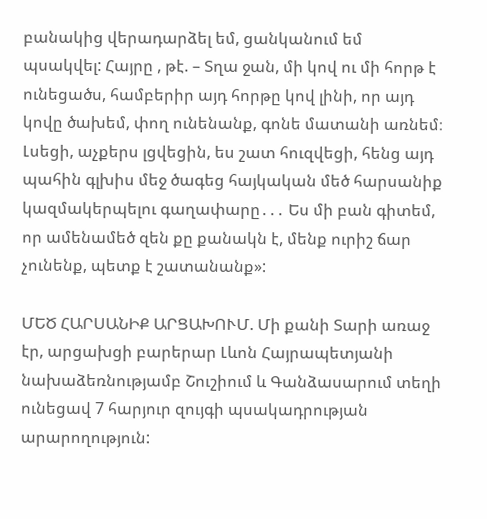բանակից վերադարձել եմ, ցանկանում եմ պսակվել: Հայրը , թէ. – Տղա ջան, մի կով ու մի հորթ է
ունեցածս, համբերիր այդ հորթը կով լինի, որ այդ կովը ծախեմ, փող ունենանք, գոնե մատանի առնեմ։ Լսեցի, աչքերս լցվեցին, ես շատ հուզվեցի, հենց այդ պահին գլխիս մեջ ծագեց հայկական մեծ հարսանիք կազմակերպելու գաղափարը․․․ Ես մի բան գիտեմ, որ ամենամեծ զեն քը քանակն է, մենք ուրիշ ճար չունենք, պետք է շատանանք»:

ՄԵԾ ՀԱՐՍԱՆԻՔ ԱՐՑԱԽՈՒՄ. Մի քանի Տարի առաջ էր, արցախցի բարերար Լևոն Հայրապետյանի նախաձեռնությամբ Շուշիում և Գանձասարում տեղի ունեցավ 7 հարյուր զույգի պսակադրության արարողություն: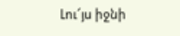Լու՜յս իջնի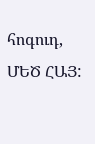հոգուդ, ՄԵԾ ՀԱՅ: